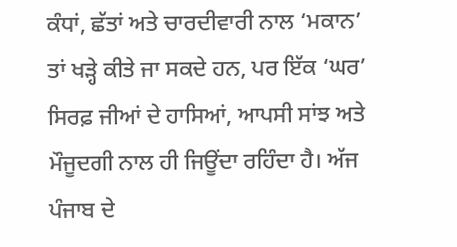ਕੰਧਾਂ, ਛੱਤਾਂ ਅਤੇ ਚਾਰਦੀਵਾਰੀ ਨਾਲ ‘ਮਕਾਨ’ ਤਾਂ ਖੜ੍ਹੇ ਕੀਤੇ ਜਾ ਸਕਦੇ ਹਨ, ਪਰ ਇੱਕ ‘ਘਰ’ ਸਿਰਫ਼ ਜੀਆਂ ਦੇ ਹਾਸਿਆਂ, ਆਪਸੀ ਸਾਂਝ ਅਤੇ ਮੌਜੂਦਗੀ ਨਾਲ ਹੀ ਜਿਊਂਦਾ ਰਹਿੰਦਾ ਹੈ। ਅੱਜ ਪੰਜਾਬ ਦੇ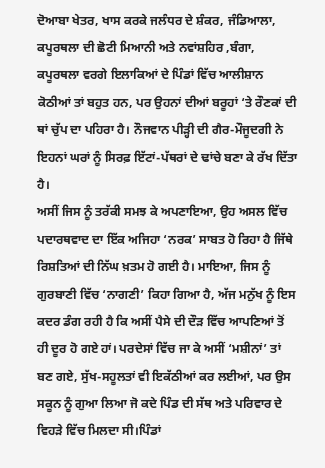ਦੋਆਬਾ ਖੇਤਰ, ਖਾਸ ਕਰਕੇ ਜਲੰਧਰ ਦੇ ਸ਼ੰਕਰ, ਜੰਡਿਆਲਾ, ਕਪੂਰਥਲਾ ਦੀ ਛੋਟੀ ਮਿਆਨੀ ਅਤੇ ਨਵਾਂਸ਼ਹਿਰ ,ਬੰਗਾ, ਕਪੂਰਥਲਾ ਵਰਗੇ ਇਲਾਕਿਆਂ ਦੇ ਪਿੰਡਾਂ ਵਿੱਚ ਆਲੀਸ਼ਾਨ ਕੋਠੀਆਂ ਤਾਂ ਬਹੁਤ ਹਨ, ਪਰ ਉਹਨਾਂ ਦੀਆਂ ਬਰੂਹਾਂ ‘ਤੇ ਰੌਣਕਾਂ ਦੀ ਥਾਂ ਚੁੱਪ ਦਾ ਪਹਿਰਾ ਹੈ। ਨੌਜਵਾਨ ਪੀੜ੍ਹੀ ਦੀ ਗੈਰ-ਮੌਜੂਦਗੀ ਨੇ ਇਹਨਾਂ ਘਰਾਂ ਨੂੰ ਸਿਰਫ਼ ਇੱਟਾਂ-ਪੱਥਰਾਂ ਦੇ ਢਾਂਚੇ ਬਣਾ ਕੇ ਰੱਖ ਦਿੱਤਾ ਹੈ।
ਅਸੀਂ ਜਿਸ ਨੂੰ ਤਰੱਕੀ ਸਮਝ ਕੇ ਅਪਣਾਇਆ, ਉਹ ਅਸਲ ਵਿੱਚ ਪਦਾਰਥਵਾਦ ਦਾ ਇੱਕ ਅਜਿਹਾ ‘ਨਰਕ’ ਸਾਬਤ ਹੋ ਰਿਹਾ ਹੈ ਜਿੱਥੇ ਰਿਸ਼ਤਿਆਂ ਦੀ ਨਿੱਘ ਖ਼ਤਮ ਹੋ ਗਈ ਹੈ। ਮਾਇਆ, ਜਿਸ ਨੂੰ ਗੁਰਬਾਣੀ ਵਿੱਚ ‘ਨਾਗਣੀ’ ਕਿਹਾ ਗਿਆ ਹੈ, ਅੱਜ ਮਨੁੱਖ ਨੂੰ ਇਸ ਕਦਰ ਡੰਗ ਰਹੀ ਹੈ ਕਿ ਅਸੀਂ ਪੈਸੇ ਦੀ ਦੌੜ ਵਿੱਚ ਆਪਣਿਆਂ ਤੋਂ ਹੀ ਦੂਰ ਹੋ ਗਏ ਹਾਂ। ਪਰਦੇਸਾਂ ਵਿੱਚ ਜਾ ਕੇ ਅਸੀਂ ‘ਮਸ਼ੀਨਾਂ’ ਤਾਂ ਬਣ ਗਏ, ਸੁੱਖ-ਸਹੂਲਤਾਂ ਵੀ ਇਕੱਠੀਆਂ ਕਰ ਲਈਆਂ, ਪਰ ਉਸ ਸਕੂਨ ਨੂੰ ਗੁਆ ਲਿਆ ਜੋ ਕਦੇ ਪਿੰਡ ਦੀ ਸੱਥ ਅਤੇ ਪਰਿਵਾਰ ਦੇ ਵਿਹੜੇ ਵਿੱਚ ਮਿਲਦਾ ਸੀ।ਪਿੰਡਾਂ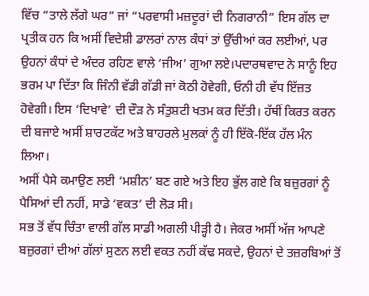ਵਿੱਚ “ਤਾਲੇ ਲੱਗੇ ਘਰ” ਜਾਂ “ਪਰਵਾਸੀ ਮਜ਼ਦੂਰਾਂ ਦੀ ਨਿਗਰਾਨੀ” ਇਸ ਗੱਲ ਦਾ ਪ੍ਰਤੀਕ ਹਨ ਕਿ ਅਸੀਂ ਵਿਦੇਸ਼ੀ ਡਾਲਰਾਂ ਨਾਲ ਕੰਧਾਂ ਤਾਂ ਉੱਚੀਆਂ ਕਰ ਲਈਆਂ, ਪਰ ਉਹਨਾਂ ਕੰਧਾਂ ਦੇ ਅੰਦਰ ਰਹਿਣ ਵਾਲੇ ‘ਜੀਅ’ ਗੁਆ ਲਏ।ਪਦਾਰਥਵਾਦ ਨੇ ਸਾਨੂੰ ਇਹ ਭਰਮ ਪਾ ਦਿੱਤਾ ਕਿ ਜਿੰਨੀ ਵੱਡੀ ਗੱਡੀ ਜਾਂ ਕੋਠੀ ਹੋਵੇਗੀ, ਓਨੀ ਹੀ ਵੱਧ ਇੱਜ਼ਤ ਹੋਵੇਗੀ। ਇਸ ‘ਦਿਖਾਵੇ’ ਦੀ ਦੌੜ ਨੇ ਸੰਤੁਸ਼ਟੀ ਖਤਮ ਕਰ ਦਿੱਤੀ। ਹੱਥੀਂ ਕਿਰਤ ਕਰਨ ਦੀ ਬਜਾਏ ਅਸੀਂ ਸ਼ਾਰਟਕੱਟ ਅਤੇ ਬਾਹਰਲੇ ਮੁਲਕਾਂ ਨੂੰ ਹੀ ਇੱਕੋ-ਇੱਕ ਹੱਲ ਮੰਨ ਲਿਆ।
ਅਸੀਂ ਪੈਸੇ ਕਮਾਉਣ ਲਈ ‘ਮਸ਼ੀਨ’ ਬਣ ਗਏ ਅਤੇ ਇਹ ਭੁੱਲ ਗਏ ਕਿ ਬਜ਼ੁਰਗਾਂ ਨੂੰ ਪੈਸਿਆਂ ਦੀ ਨਹੀਂ, ਸਾਡੇ ‘ਵਕਤ’ ਦੀ ਲੋੜ ਸੀ।
ਸਭ ਤੋਂ ਵੱਧ ਚਿੰਤਾ ਵਾਲੀ ਗੱਲ ਸਾਡੀ ਅਗਲੀ ਪੀੜ੍ਹੀ ਹੈ। ਜੇਕਰ ਅਸੀਂ ਅੱਜ ਆਪਣੇ ਬਜ਼ੁਰਗਾਂ ਦੀਆਂ ਗੱਲਾਂ ਸੁਣਨ ਲਈ ਵਕਤ ਨਹੀਂ ਕੱਢ ਸਕਦੇ, ਉਹਨਾਂ ਦੇ ਤਜ਼ਰਬਿਆਂ ਤੋਂ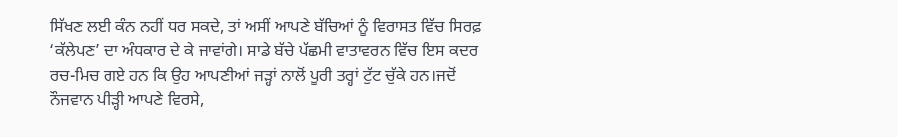ਸਿੱਖਣ ਲਈ ਕੰਨ ਨਹੀਂ ਧਰ ਸਕਦੇ, ਤਾਂ ਅਸੀਂ ਆਪਣੇ ਬੱਚਿਆਂ ਨੂੰ ਵਿਰਾਸਤ ਵਿੱਚ ਸਿਰਫ਼ ‘ਕੱਲੇਪਣ’ ਦਾ ਅੰਧਕਾਰ ਦੇ ਕੇ ਜਾਵਾਂਗੇ। ਸਾਡੇ ਬੱਚੇ ਪੱਛਮੀ ਵਾਤਾਵਰਨ ਵਿੱਚ ਇਸ ਕਦਰ ਰਚ-ਮਿਚ ਗਏ ਹਨ ਕਿ ਉਹ ਆਪਣੀਆਂ ਜੜ੍ਹਾਂ ਨਾਲੋਂ ਪੂਰੀ ਤਰ੍ਹਾਂ ਟੁੱਟ ਚੁੱਕੇ ਹਨ।ਜਦੋਂ ਨੌਜਵਾਨ ਪੀੜ੍ਹੀ ਆਪਣੇ ਵਿਰਸੇ,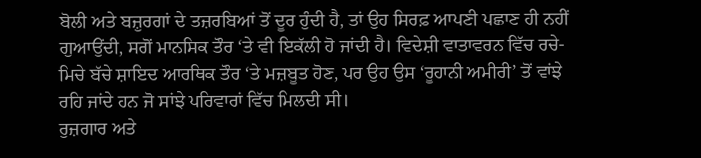ਬੋਲੀ ਅਤੇ ਬਜ਼ੁਰਗਾਂ ਦੇ ਤਜ਼ਰਬਿਆਂ ਤੋਂ ਦੂਰ ਹੁੰਦੀ ਹੈ, ਤਾਂ ਉਹ ਸਿਰਫ਼ ਆਪਣੀ ਪਛਾਣ ਹੀ ਨਹੀਂ ਗੁਆਉਂਦੀ, ਸਗੋਂ ਮਾਨਸਿਕ ਤੌਰ ‘ਤੇ ਵੀ ਇਕੱਲੀ ਹੋ ਜਾਂਦੀ ਹੈ। ਵਿਦੇਸ਼ੀ ਵਾਤਾਵਰਨ ਵਿੱਚ ਰਚੇ-ਮਿਚੇ ਬੱਚੇ ਸ਼ਾਇਦ ਆਰਥਿਕ ਤੌਰ ‘ਤੇ ਮਜ਼ਬੂਤ ਹੋਣ, ਪਰ ਉਹ ਉਸ ‘ਰੂਹਾਨੀ ਅਮੀਰੀ’ ਤੋਂ ਵਾਂਝੇ ਰਹਿ ਜਾਂਦੇ ਹਨ ਜੋ ਸਾਂਝੇ ਪਰਿਵਾਰਾਂ ਵਿੱਚ ਮਿਲਦੀ ਸੀ।
ਰੁਜ਼ਗਾਰ ਅਤੇ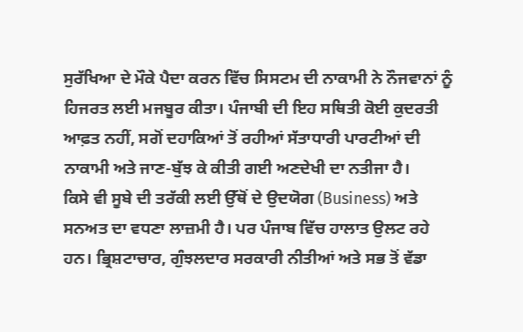ਸੁਰੱਖਿਆ ਦੇ ਮੌਕੇ ਪੈਦਾ ਕਰਨ ਵਿੱਚ ਸਿਸਟਮ ਦੀ ਨਾਕਾਮੀ ਨੇ ਨੌਜਵਾਨਾਂ ਨੂੰ ਹਿਜਰਤ ਲਈ ਮਜਬੂਰ ਕੀਤਾ। ਪੰਜਾਬੀ ਦੀ ਇਹ ਸਥਿਤੀ ਕੋਈ ਕੁਦਰਤੀ ਆਫ਼ਤ ਨਹੀਂ, ਸਗੋਂ ਦਹਾਕਿਆਂ ਤੋਂ ਰਹੀਆਂ ਸੱਤਾਧਾਰੀ ਪਾਰਟੀਆਂ ਦੀ ਨਾਕਾਮੀ ਅਤੇ ਜਾਣ-ਬੁੱਝ ਕੇ ਕੀਤੀ ਗਈ ਅਣਦੇਖੀ ਦਾ ਨਤੀਜਾ ਹੈ।
ਕਿਸੇ ਵੀ ਸੂਬੇ ਦੀ ਤਰੱਕੀ ਲਈ ਉੱਥੋਂ ਦੇ ਉਦਯੋਗ (Business) ਅਤੇ ਸਨਅਤ ਦਾ ਵਧਣਾ ਲਾਜ਼ਮੀ ਹੈ। ਪਰ ਪੰਜਾਬ ਵਿੱਚ ਹਾਲਾਤ ਉਲਟ ਰਹੇ ਹਨ। ਭ੍ਰਿਸ਼ਟਾਚਾਰ, ਗੁੰਝਲਦਾਰ ਸਰਕਾਰੀ ਨੀਤੀਆਂ ਅਤੇ ਸਭ ਤੋਂ ਵੱਡਾ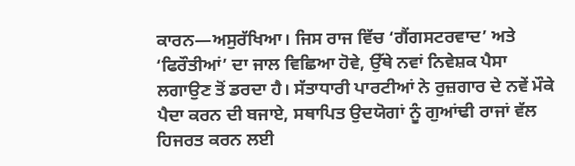ਕਾਰਨ—ਅਸੁਰੱਖਿਆ। ਜਿਸ ਰਾਜ ਵਿੱਚ ‘ਗੈਂਗਸਟਰਵਾਦ’ ਅਤੇ ‘ਫਿਰੌਤੀਆਂ’ ਦਾ ਜਾਲ ਵਿਛਿਆ ਹੋਵੇ, ਉੱਥੇ ਨਵਾਂ ਨਿਵੇਸ਼ਕ ਪੈਸਾ ਲਗਾਉਣ ਤੋਂ ਡਰਦਾ ਹੈ। ਸੱਤਾਧਾਰੀ ਪਾਰਟੀਆਂ ਨੇ ਰੁਜ਼ਗਾਰ ਦੇ ਨਵੇਂ ਮੌਕੇ ਪੈਦਾ ਕਰਨ ਦੀ ਬਜਾਏ, ਸਥਾਪਿਤ ਉਦਯੋਗਾਂ ਨੂੰ ਗੁਆਂਢੀ ਰਾਜਾਂ ਵੱਲ ਹਿਜਰਤ ਕਰਨ ਲਈ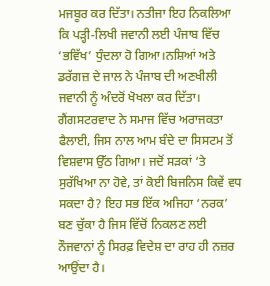ਮਜਬੂਰ ਕਰ ਦਿੱਤਾ। ਨਤੀਜਾ ਇਹ ਨਿਕਲਿਆ ਕਿ ਪੜ੍ਹੀ-ਲਿਖੀ ਜਵਾਨੀ ਲਈ ਪੰਜਾਬ ਵਿੱਚ ‘ਭਵਿੱਖ’ ਧੁੰਦਲਾ ਹੋ ਗਿਆ।ਨਸ਼ਿਆਂ ਅਤੇ ਡਰੱਗਜ਼ ਦੇ ਜਾਲ ਨੇ ਪੰਜਾਬ ਦੀ ਅਣਖੀਲੀ ਜਵਾਨੀ ਨੂੰ ਅੰਦਰੋਂ ਖੋਖਲਾ ਕਰ ਦਿੱਤਾ। ਗੈਂਗਸਟਰਵਾਦ ਨੇ ਸਮਾਜ ਵਿੱਚ ਅਰਾਜਕਤਾ ਫੈਲਾਈ, ਜਿਸ ਨਾਲ ਆਮ ਬੰਦੇ ਦਾ ਸਿਸਟਮ ਤੋਂ ਵਿਸ਼ਵਾਸ ਉੱਠ ਗਿਆ। ਜਦੋਂ ਸੜਕਾਂ ‘ਤੇ ਸੁਰੱਖਿਆ ਨਾ ਹੋਵੇ, ਤਾਂ ਕੋਈ ਬਿਜਨਿਸ ਕਿਵੇਂ ਵਧ ਸਕਦਾ ਹੈ? ਇਹ ਸਭ ਇੱਕ ਅਜਿਹਾ ‘ਨਰਕ’ ਬਣ ਚੁੱਕਾ ਹੈ ਜਿਸ ਵਿੱਚੋਂ ਨਿਕਲਣ ਲਈ ਨੌਜਵਾਨਾਂ ਨੂੰ ਸਿਰਫ਼ ਵਿਦੇਸ਼ ਦਾ ਰਾਹ ਹੀ ਨਜ਼ਰ ਆਉਂਦਾ ਹੈ।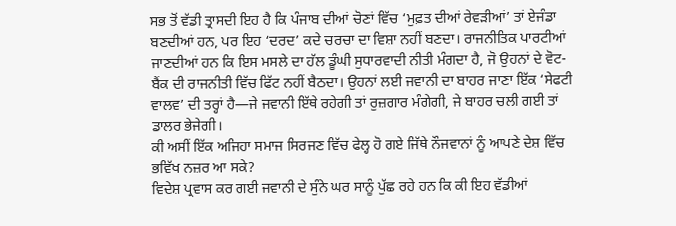ਸਭ ਤੋਂ ਵੱਡੀ ਤ੍ਰਾਸਦੀ ਇਹ ਹੈ ਕਿ ਪੰਜਾਬ ਦੀਆਂ ਚੋਣਾਂ ਵਿੱਚ ‘ਮੁਫ਼ਤ ਦੀਆਂ ਰੇਵੜੀਆਂ’ ਤਾਂ ਏਜੰਡਾ ਬਣਦੀਆਂ ਹਨ, ਪਰ ਇਹ ‘ਦਰਦ’ ਕਦੇ ਚਰਚਾ ਦਾ ਵਿਸ਼ਾ ਨਹੀਂ ਬਣਦਾ। ਰਾਜਨੀਤਿਕ ਪਾਰਟੀਆਂ ਜਾਣਦੀਆਂ ਹਨ ਕਿ ਇਸ ਮਸਲੇ ਦਾ ਹੱਲ ਡੂੰਘੀ ਸੁਧਾਰਵਾਦੀ ਨੀਤੀ ਮੰਗਦਾ ਹੈ, ਜੋ ਉਹਨਾਂ ਦੇ ਵੋਟ-ਬੈਂਕ ਦੀ ਰਾਜਨੀਤੀ ਵਿੱਚ ਫਿੱਟ ਨਹੀਂ ਬੈਠਦਾ। ਉਹਨਾਂ ਲਈ ਜਵਾਨੀ ਦਾ ਬਾਹਰ ਜਾਣਾ ਇੱਕ ‘ਸੇਫਟੀ ਵਾਲਵ’ ਦੀ ਤਰ੍ਹਾਂ ਹੈ—ਜੇ ਜਵਾਨੀ ਇੱਥੇ ਰਹੇਗੀ ਤਾਂ ਰੁਜ਼ਗਾਰ ਮੰਗੇਗੀ, ਜੇ ਬਾਹਰ ਚਲੀ ਗਈ ਤਾਂ ਡਾਲਰ ਭੇਜੇਗੀ।
ਕੀ ਅਸੀਂ ਇੱਕ ਅਜਿਹਾ ਸਮਾਜ ਸਿਰਜਣ ਵਿੱਚ ਫੇਲ੍ਹ ਹੋ ਗਏ ਜਿੱਥੇ ਨੌਜਵਾਨਾਂ ਨੂੰ ਆਪਣੇ ਦੇਸ਼ ਵਿੱਚ ਭਵਿੱਖ ਨਜ਼ਰ ਆ ਸਕੇ?
ਵਿਦੇਸ਼ ਪ੍ਰਵਾਸ ਕਰ ਗਈ ਜਵਾਨੀ ਦੇ ਸੁੰਨੇ ਘਰ ਸਾਨੂੰ ਪੁੱਛ ਰਹੇ ਹਨ ਕਿ ਕੀ ਇਹ ਵੱਡੀਆਂ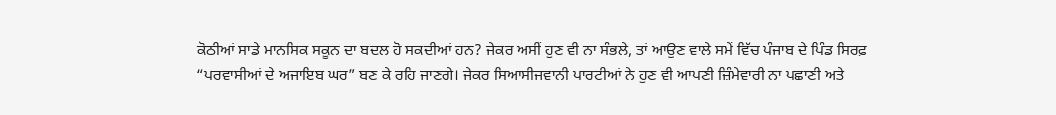ਕੋਠੀਆਂ ਸਾਡੇ ਮਾਨਸਿਕ ਸਕੂਨ ਦਾ ਬਦਲ ਹੋ ਸਕਦੀਆਂ ਹਨ? ਜੇਕਰ ਅਸੀਂ ਹੁਣ ਵੀ ਨਾ ਸੰਭਲੇ, ਤਾਂ ਆਉਣ ਵਾਲੇ ਸਮੇਂ ਵਿੱਚ ਪੰਜਾਬ ਦੇ ਪਿੰਡ ਸਿਰਫ਼ “ਪਰਵਾਸੀਆਂ ਦੇ ਅਜਾਇਬ ਘਰ” ਬਣ ਕੇ ਰਹਿ ਜਾਣਗੇ। ਜੇਕਰ ਸਿਆਸੀਜਵਾਨੀ ਪਾਰਟੀਆਂ ਨੇ ਹੁਣ ਵੀ ਆਪਣੀ ਜ਼ਿੰਮੇਵਾਰੀ ਨਾ ਪਛਾਣੀ ਅਤੇ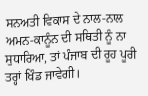ਸਨਅਤੀ ਵਿਕਾਸ ਦੇ ਨਾਲ-ਨਾਲ ਅਮਨ-ਕਾਨੂੰਨ ਦੀ ਸਥਿਤੀ ਨੂੰ ਨਾ ਸੁਧਾਰਿਆ, ਤਾਂ ਪੰਜਾਬ ਦੀ ਰੂਹ ਪੂਰੀ ਤਰ੍ਹਾਂ ਖਿੰਡ ਜਾਵੇਗੀ।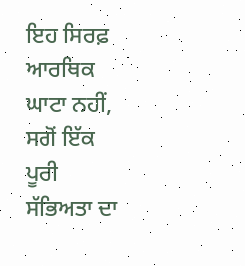ਇਹ ਸਿਰਫ਼ ਆਰਥਿਕ ਘਾਟਾ ਨਹੀਂ, ਸਗੋਂ ਇੱਕ ਪੂਰੀ ਸੱਭਿਅਤਾ ਦਾ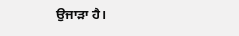ਉਜਾੜਾ ਹੈ।